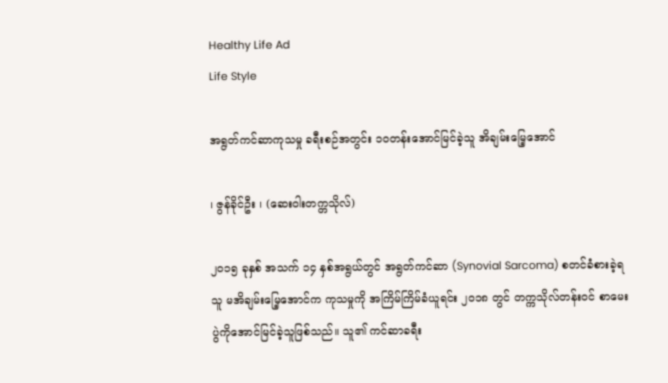Healthy Life Ad
Life Style

အရွတ်ကင်ဆာကုသမှု ခရီးစဉ်အတွင်း ၁၀တန်းအောင်မြင်ခဲ့သူ အိချမ်းမြေ့အောင်

၊ ဇွန်ခိုင်ဦး ၊ (ဆေးဝါးတက္တသိုလ်)

၂၀၁၅ ခုနှစ် အသက် ၁၄ နှစ်အရွယ်တွင် အရွတ်ကင်ဆာ (Synovial Sarcoma) စတင်ခံစားခဲ့ရသူ မအိချမ်းမြေ့အောင်က ကုသမှုကို အကြိမ်ကြိမ်ခံယူရင်း ၂၀၁၈ တွင် တက္ကသိုလ်တန်းဝင် စာမေးပွဲကိုအောင်မြင်ခဲ့သူဖြစ်သည်။ သူ၏ ကင်ဆာခရီး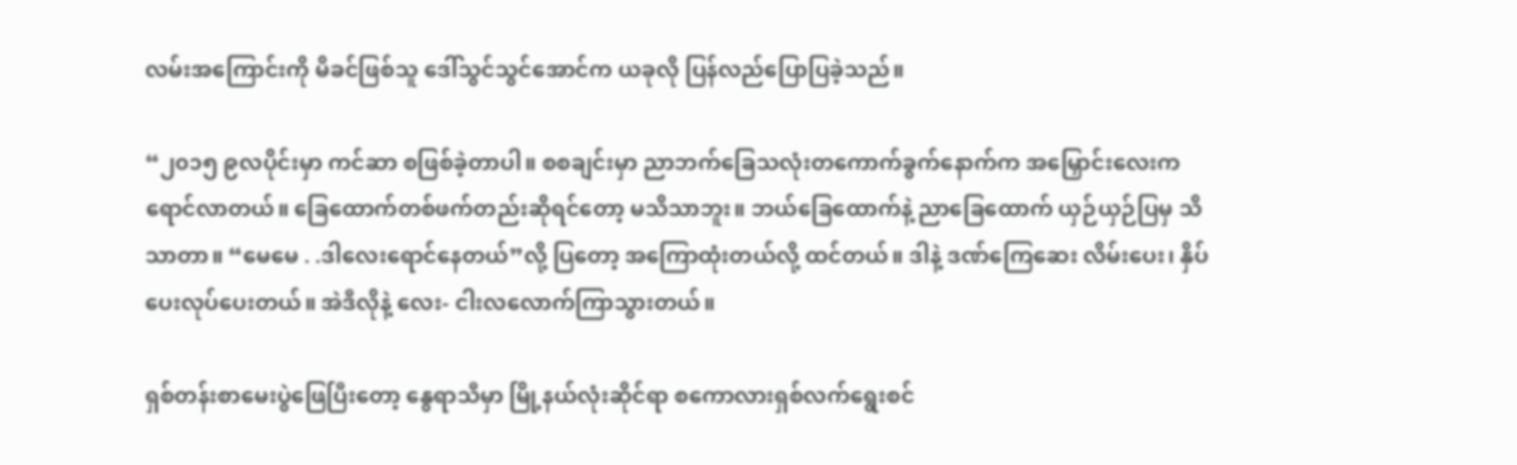လမ်းအကြောင်းကို မိခင်ဖြစ်သူ ဒေါ်သွင်သွင်အောင်က ယခုလို ပြန်လည်ပြောပြခဲ့သည်။

“၂၀၁၅ ၉လပိုင်းမှာ ကင်ဆာ စဖြစ်ခဲ့တာပါ။ စစချင်းမှာ ညာဘက်ခြေသလုံးတကောက်ခွက်နောက်က အမြှောင်းလေးက ရောင်လာတယ်။ ခြေထောက်တစ်ဖက်တည်းဆိုရင်တော့ မသိသာဘူး။ ဘယ်ခြေထောက်နဲ့ ညာခြေထောက် ယှဉ်ယှဉ်ပြမှ သိသာတာ။ “မေမေ . .ဒါလေးရောင်နေတယ်”လို့ ပြတော့ အကြောထုံးတယ်လို့ ထင်တယ်။ ဒါနဲ့ ဒဏ်ကြေဆေး လိမ်းပေး၊ နှိပ်ပေးလုပ်ပေးတယ်။ အဲဒီလိုနဲ့ လေး- ငါးလလောက်ကြာသွားတယ်။

ရှစ်တန်းစာမေးပွဲဖြေပြီးတော့ နွေရာသီမှာ မြို့နယ်လုံးဆိုင်ရာ စကောလားရှစ်လက်ရွေးစင်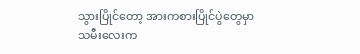သွားပြိုင်တော့ အားကစားပြိုင်ပွဲတွေမှာ သမီးလေးက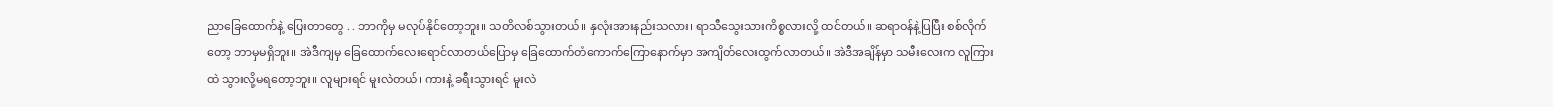ညာခြေထောက်နဲ့ ပြေးတာတွေ . . ဘာကိုမှ မလုပ်နိုင်တော့ဘူး။ သတိလစ်သွားတယ်။ နှလုံးအားနည်းသလား၊ ရာသီသွေးသားကိစ္စလားလို့ ထင်တယ်။ ဆရာဝန်နဲ့ပြပြီး စစ်လိုက်တော့ ဘာမှမရှိဘူး။ အဲဒီကျမှ ခြေထောက်လေးရောင်လာတယ်ပြောမှ ခြေထောက်တံကောက်ကြောနောက်မှာ အကျိတ်လေးထွက်လာတယ်။ အဲဒီအချိန်မှာ သမီးလေးက လူကြားထဲ သွားလို့မရတော့ဘူး။ လူများရင် မူးလဲတယ်၊ ကားနဲ့ ခရီးသွားရင် မူးလဲ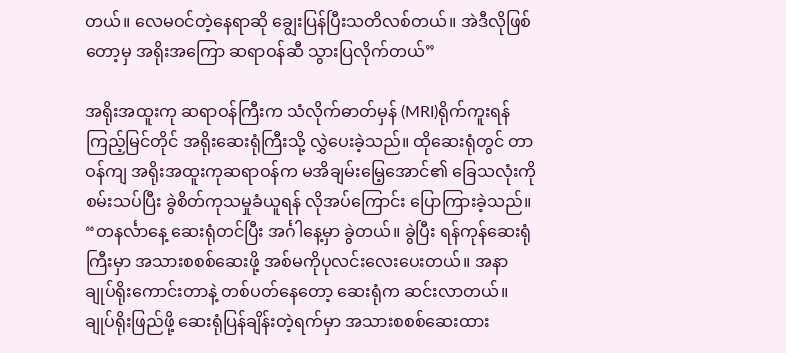တယ်။ လေမဝင်တဲ့နေရာဆို ချွေးပြန်ပြီးသတိလစ်တယ်။ အဲဒီလိုဖြစ်တော့မှ အရိုးအကြော ဆရာဝန်ဆီ သွားပြလိုက်တယ်”

အရိုးအထူးကု ဆရာဝန်ကြီးက သံလိုက်ဓာတ်မှန် (MRI)ရိုက်ကူးရန် ကြည့်မြင်တိုင် အရိုးဆေးရုံကြီးသို့ လွှဲပေးခဲ့သည်။ ထိုဆေးရုံတွင် တာဝန်ကျ အရိုးအထူးကုဆရာဝန်က မအိချမ်းမြေ့အောင်၏ ခြေသလုံးကို စမ်းသပ်ပြီး ခွဲစိတ်ကုသမှုခံယူရန် လိုအပ်ကြောင်း ပြောကြားခဲ့သည်။ “တနင်္လာနေ့ ဆေးရုံတင်ပြီး အင်္ဂါနေ့မှာ ခွဲတယ်။ ခွဲပြီး ရန်ကုန်ဆေးရုံကြီးမှာ အသားစစစ်ဆေးဖို့ အစ်မကိုပုလင်းလေးပေးတယ်။ အနာချုပ်ရိုးကောင်းတာနဲ့ တစ်ပတ်နေတော့ ဆေးရုံက ဆင်းလာတယ်။ ချုပ်ရိုးဖြည်ဖို့ ဆေးရုံပြန်ချိန်းတဲ့ရက်မှာ အသားစစစ်ဆေးထား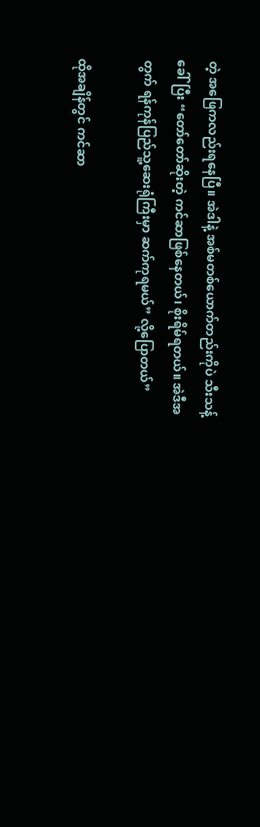တဲ့ အဖြေကလည်းရနေပြီ။ အဲဒါနဲ့ အစ်မတစ်ယောက်တည်းကိုပဲ သီးသန့်ခေါ်ပြီး “တော်တော်ဆိုးတဲ့ ကင်ဆာဖြစ်နေတယ်၊ စိုးရိမ်ရတယ်။ အဲဒီအတွက် ရန်ကုန်ပြည်သူ့ဆေးရုံကြီးမှာ ဆက်ကုရမယ်” လို့ပြောတယ်”

ထိုအချိန်တွင် ကင်ဆာ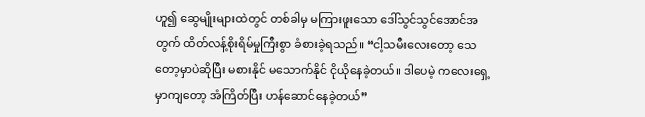ဟူ၍ ဆွေမျိုးများထဲတွင် တစ်ခါမှ မကြားဖူးသော ဒေါ်သွင်သွင်အောင်အတွက် ထိတ်လန့်စိုးရိမ်မှုကြီးစွာ ခံစားခဲ့ရသည်။ “ငါ့သမီးလေးတော့ သေတော့မှာပဲဆိုပြီး မစားနိုင် မသောက်နိုင် ငိုယိုနေခဲ့တယ်။ ဒါပေမဲ့ ကလေးရှေ့မှာကျတော့ အံကြိတ်ပြီး ဟန်ဆောင်နေခဲ့တယ်”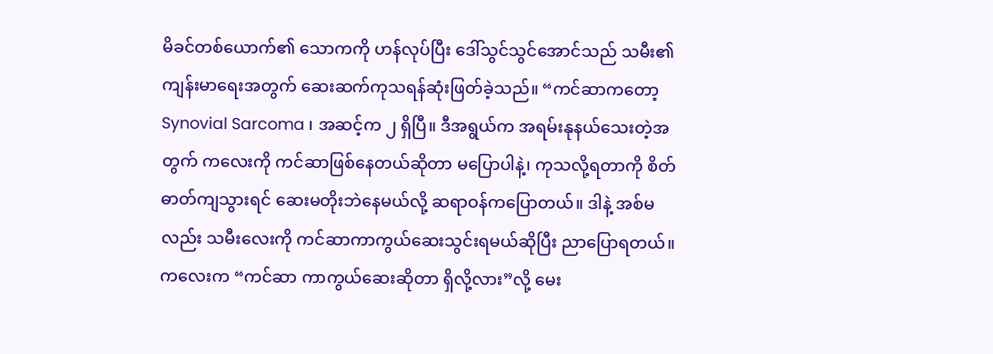မိခင်တစ်ယောက်၏ သောကကို ဟန်လုပ်ပြီး ဒေါ်သွင်သွင်အောင်သည် သမီး၏ ကျန်းမာရေးအတွက် ဆေးဆက်ကုသရန်ဆုံးဖြတ်ခဲ့သည်။ “ကင်ဆာကတော့ Synovial Sarcoma ၊ အဆင့်က ၂ ရှိပြီ။ ဒီအရွယ်က အရမ်းနုနယ်သေးတဲ့အတွက် ကလေးကို ကင်ဆာဖြစ်နေတယ်ဆိုတာ မပြောပါနဲ့၊ ကုသလို့ရတာကို စိတ်ဓာတ်ကျသွားရင် ဆေးမတိုးဘဲနေမယ်လို့ ဆရာဝန်ကပြောတယ်။ ဒါနဲ့ အစ်မလည်း သမီးလေးကို ကင်ဆာကာကွယ်ဆေးသွင်းရမယ်ဆိုပြီး ညာပြောရတယ်။ ကလေးက “ကင်ဆာ ကာကွယ်ဆေးဆိုတာ ရှိလို့လား”လို့ မေး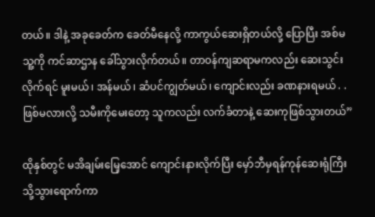တယ်။ ဒါနဲ့ အခုခေတ်က ခေတ်မီနေလို့ ကာကွယ်ဆေးရှိတယ်လို့ ပြောပြီး အစ်မ သူ့ကို ကင်ဆာဌာန ခေါ်သွားလိုက်တယ်။ တာဝန်ကျဆရာမကလည်း ဆေးသွင်းလိုက်ရင် မူးမယ်၊ အန်မယ်၊ ဆံပင်ကျွတ်မယ်၊ ကျောင်းလည်း ခဏနားရမယ် . . ဖြစ်မလားလို့ သမီးကိုမေးတော့ သူကလည်း လက်ခံတာနဲ့ ဆေးကုဖြစ်သွားတယ်”

ထိုနှစ်တွင် မအိချမ်းမြေ့အောင် ကျောင်းနားလိုက်ပြီး မှော်ဘီမှရန်ကုန်ဆေးရုံကြီးသို့သွားရောက်ကာ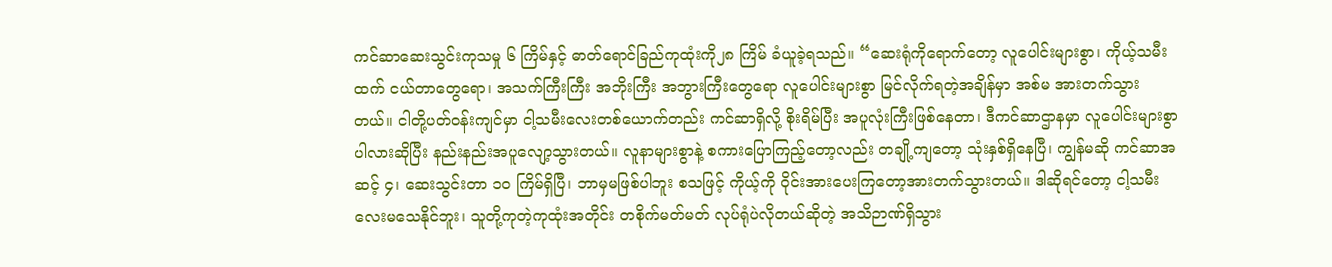ကင်ဆာဆေးသွင်းကုသမှု ၆ ကြိမ်နှင့် ဓာတ်ရောင်ခြည်ကုထုံးကို၂၈ ကြိမ် ခံယူခဲ့ရသည်။ “ဆေးရုံကိုရောက်တော့ လူပေါင်းများစွာ၊ ကိုယ့်သမီးထက် ငယ်တာတွေရော၊ အသက်ကြီးကြီး အဘိုးကြီး အဘွားကြီးတွေရော လူပေါင်းများစွာ မြင်လိုက်ရတဲ့အချိန်မှာ အစ်မ အားတက်သွားတယ်။ ငါတို့ပတ်ဝန်းကျင်မှာ ငါ့သမီးလေးတစ်ယောက်တည်း ကင်ဆာရှိလို့ စိုးရိမ်ပြီး အပူလုံးကြီးဖြစ်နေတာ၊ ဒီကင်ဆာဌာနမှာ လူပေါင်းများစွာပါလားဆိုပြီး နည်းနည်းအပူလျော့သွားတယ်။ လူနာများစွာနဲ့ စကားပြောကြည့်တော့လည်း တချို့ကျတော့ သုံးနှစ်ရှိနေပြီ၊ ကျွန်မဆို ကင်ဆာအဆင့် ၄၊ ဆေးသွင်းတာ ၁၀ ကြိမ်ရှိပြီ၊ ဘာမှမဖြစ်ပါဘူး စသဖြင့် ကိုယ့်ကို ဝိုင်းအားပေးကြတော့အားတက်သွားတယ်။ ဒါဆိုရင်တော့ ငါ့သမီးလေးမသေနိုင်ဘူး၊ သူတို့ကုတဲ့ကုထုံးအတိုင်း တစိုက်မတ်မတ် လုပ်ရုံပဲလိုတယ်ဆိုတဲ့ အသိဉာဏ်ရှိသွား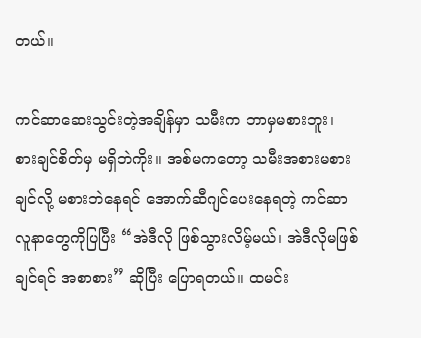တယ်။

ကင်ဆာဆေးသွင်းတဲ့အချိန်မှာ သမီးက ဘာမှမစားဘူး၊ စားချင်စိတ်မှ မရှိဘဲကိုး။ အစ်မကတော့ သမီးအစားမစားချင်လို့ မစားဘဲနေရင် အောက်ဆီဂျင်ပေးနေရတဲ့ ကင်ဆာလူနာတွေကိုပြပြီး “အဲဒီလို ဖြစ်သွားလိမ့်မယ်၊ အဲဒီလိုမဖြစ်ချင်ရင် အစာစား” ဆိုပြီး ပြောရတယ်။ ထမင်း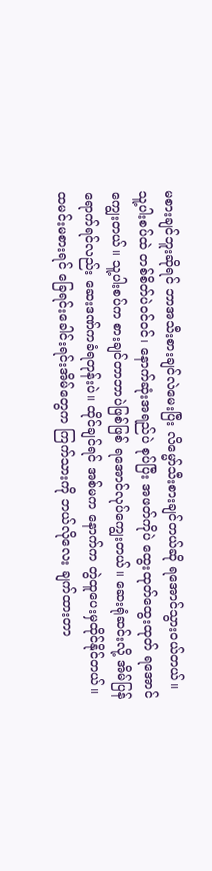မစားချင်ဘူးဆိုရင် ဘာအသီးစားချင်လဲမေးပြီး လိမ္မော်သီးစားချင်တယ်ဆို ရအောင်သွားဝယ်တယ်။ သူ့ပါးစပ်ထဲ တစ်စိတ်ပဲဝင်ဝင်၊ နောက်ဆုံးအရည်ပဲ စုပ်ပြီး အဖတ်ကိုပဲ ထွေးထုတ်ထွေးထုတ် ရအောင်ကျွေးတယ်။ သူ့ပါးစပ်က စားချင်တာဘာပဲဖြစ်ဖြစ် ရအောင်လုပ်ကျွေးတယ်။ ဆေးရုံဆင်းလို့ အိမ်ပြန်ရောက်ရင်လည်း ဆေးဒဏ်ကခံရတုန်းပဲ။ ထိုင်ချင်ရင် အစ်မက နောက်က တွဲထူပေးမှထိုင်နိုင်တယ်။ ထမင်းမစားရင် ခြေရင်းခေါင်းရင်းအိမ်တွေက ကြက်သားကို ဘယ်လိုလေး ချက်ထားတာ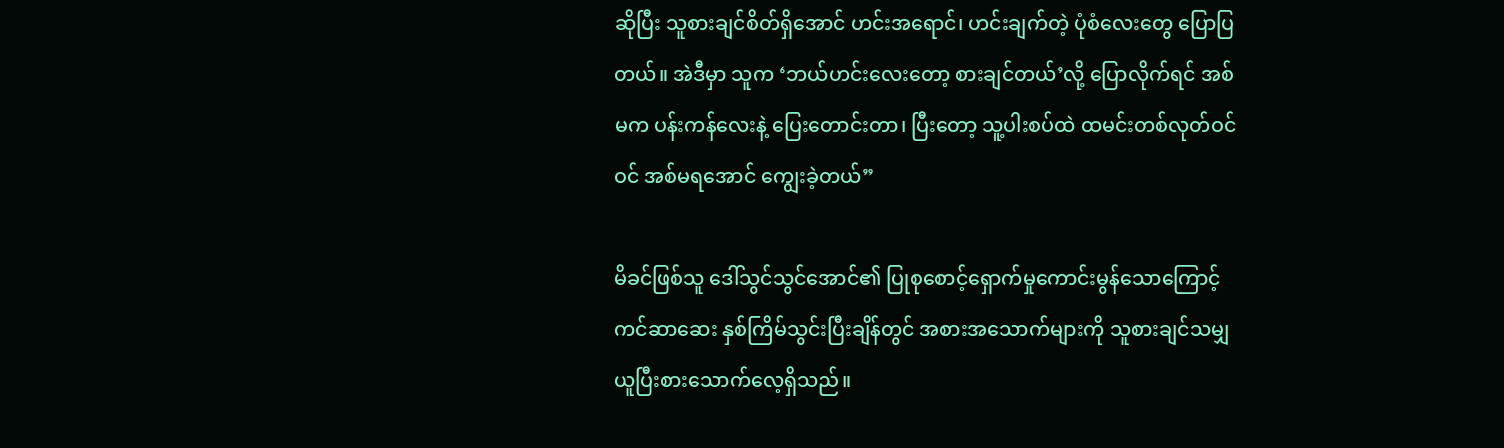ဆိုပြီး သူစားချင်စိတ်ရှိအောင် ဟင်းအရောင်၊ ဟင်းချက်တဲ့ ပုံစံလေးတွေ ပြောပြတယ်။ အဲဒီမှာ သူက ‘ဘယ်ဟင်းလေးတော့ စားချင်တယ်’လို့ ပြောလိုက်ရင် အစ်မက ပန်းကန်လေးနဲ့ ပြေးတောင်းတာ၊ ပြီးတော့ သူ့ပါးစပ်ထဲ ထမင်းတစ်လုတ်ဝင်ဝင် အစ်မရအောင် ကျွေးခဲ့တယ်”

မိခင်ဖြစ်သူ ဒေါ်သွင်သွင်အောင်၏ ပြုစုစောင့်ရှောက်မှုကောင်းမွန်သောကြောင့် ကင်ဆာဆေး နှစ်ကြိမ်သွင်းပြီးချိန်တွင် အစားအသောက်များကို သူစားချင်သမျှ ယူပြီးစားသောက်လေ့ရှိသည်။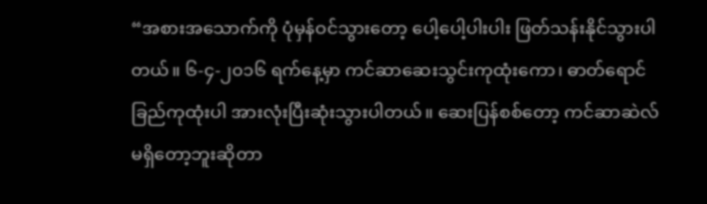“အစားအသောက်ကို ပုံမှန်ဝင်သွားတော့ ပေါ့ပေါ့ပါးပါး ဖြတ်သန်းနိုင်သွားပါတယ်။ ၆-၄-၂၀၁၆ ရက်နေ့မှာ ကင်ဆာဆေးသွင်းကုထုံးကော၊ ဓာတ်ရောင်ခြည်ကုထုံးပါ အားလုံးပြီးဆုံးသွားပါတယ်။ ဆေးပြန်စစ်တော့ ကင်ဆာဆဲလ်မရှိတော့ဘူးဆိုတာ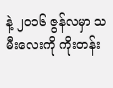နဲ့ ၂၀၁၆ ဇွန်လမှာ သမီးလေးကို ကိုးတန်း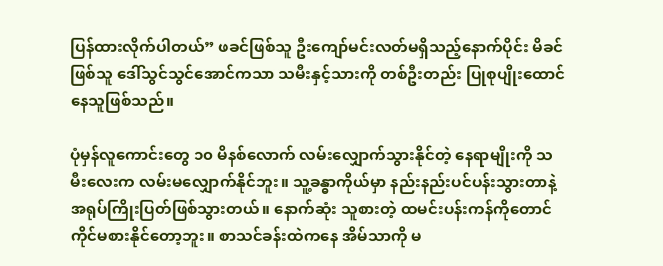ပြန်ထားလိုက်ပါတယ်” ဖခင်ဖြစ်သူ ဦးကျော်မင်းလတ်မရှိသည့်နောက်ပိုင်း မိခင်ဖြစ်သူ ဒေါ်သွင်သွင်အောင်ကသာ သမီးနှင့်သားကို တစ်ဦးတည်း ပြုစုပျိုးထောင်နေသူဖြစ်သည်။

ပုံမှန်လူကောင်းတွေ ၁၀ မိနစ်လောက် လမ်းလျှောက်သွားနိုင်တဲ့ နေရာမျိုးကို သမီးလေးက လမ်းမလျှောက်နိုင်ဘူး။ သူ့ခန္ဓာကိုယ်မှာ နည်းနည်းပင်ပန်းသွားတာနဲ့ အရုပ်ကြိုးပြတ်ဖြစ်သွားတယ်။ နောက်ဆုံး သူစားတဲ့ ထမင်းပန်းကန်ကိုတောင် ကိုင်မစားနိုင်တော့ဘူး။ စာသင်ခန်းထဲကနေ အိမ်သာကို မ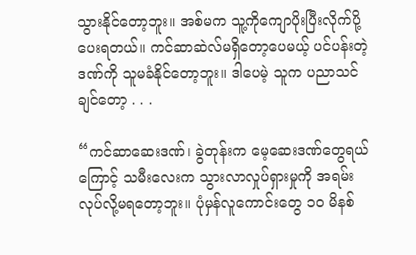သွားနိုင်တော့ဘူး။ အစ်မက သူ့ကိုကျောပိုးပြီးလိုက်ပို့ပေးရတယ်။ ကင်ဆာဆဲလ်မရှိတော့ပေမယ့် ပင်ပန်းတဲ့ဒဏ်ကို သူမခံနိုင်တော့ဘူး။ ဒါပေမဲ့ သူက ပညာသင်ချင်တော့ . . .

“ကင်ဆာဆေးဒဏ်၊ ခွဲတုန်းက မေ့ဆေးဒဏ်တွေရယ်ကြောင့် သမီးလေးက သွားလာလှုပ်ရှားမှုကို အရမ်းလုပ်လို့မရတော့ဘူး။ ပုံမှန်လူကောင်းတွေ ၁၀ မိနစ်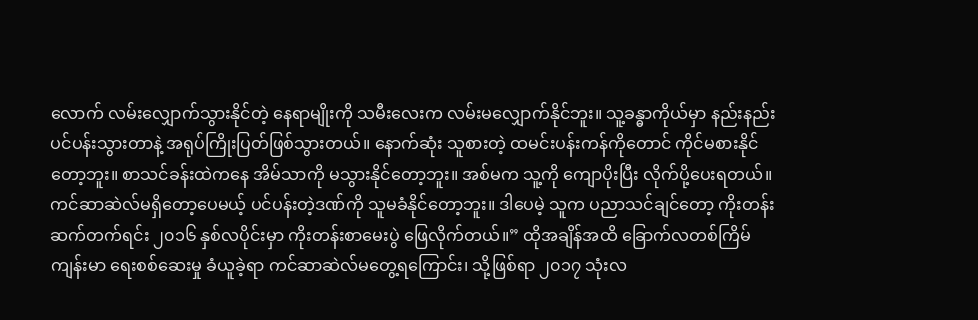လောက် လမ်းလျှောက်သွားနိုင်တဲ့ နေရာမျိုးကို သမီးလေးက လမ်းမလျှောက်နိုင်ဘူး။ သူ့ခန္ဓာကိုယ်မှာ နည်းနည်းပင်ပန်းသွားတာနဲ့ အရုပ်ကြိုးပြတ်ဖြစ်သွားတယ်။ နောက်ဆုံး သူစားတဲ့ ထမင်းပန်းကန်ကိုတောင် ကိုင်မစားနိုင်တော့ဘူး။ စာသင်ခန်းထဲကနေ အိမ်သာကို မသွားနိုင်တော့ဘူး။ အစ်မက သူ့ကို ကျောပိုးပြီး လိုက်ပို့ပေးရတယ်။ ကင်ဆာဆဲလ်မရှိတော့ပေမယ့် ပင်ပန်းတဲ့ဒဏ်ကို သူမခံနိုင်တော့ဘူး။ ဒါပေမဲ့ သူက ပညာသင်ချင်တော့ ကိုးတန်းဆက်တက်ရင်း ၂၀၁၆ နှစ်လပိုင်းမှာ ကိုးတန်းစာမေးပွဲ ဖြေလိုက်တယ်။” ထိုအချိန်အထိ ခြောက်လတစ်ကြိမ် ကျန်းမာ ရေးစစ်ဆေးမှု ခံယူခဲ့ရာ ကင်ဆာဆဲလ်မတွေ့ရကြောင်း၊ သို့ဖြစ်ရာ ၂၀၁၇ သုံးလ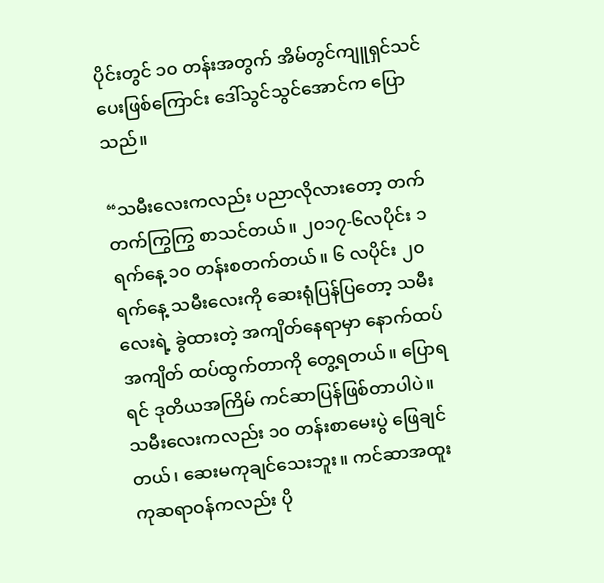ပိုင်းတွင် ၁၀ တန်းအတွက် အိမ်တွင်ကျူရှင်သင်ပေးဖြစ်ကြောင်း ဒေါ်သွင်သွင်အောင်က ပြောသည်။

“သမီးလေးကလည်း ပညာလိုလားတော့ တက်တက်ကြွကြွ စာသင်တယ်။ ၂၀၁၇-၆လပိုင်း ၁ ရက်နေ့ ၁၀ တန်းစတက်တယ်။ ၆ လပိုင်း ၂၀ ရက်နေ့ သမီးလေးကို ဆေးရုံပြန်ပြတော့ သမီးလေးရဲ့ ခွဲထားတဲ့ အကျိတ်နေရာမှာ နောက်ထပ်အကျိတ် ထပ်ထွက်တာကို တွေ့ရတယ်။ ပြောရရင် ဒုတိယအကြိမ် ကင်ဆာပြန်ဖြစ်တာပါပဲ။ သမီးလေးကလည်း ၁၀ တန်းစာမေးပွဲ ဖြေချင်တယ်၊ ဆေးမကုချင်သေးဘူး။ ကင်ဆာအထူးကုဆရာဝန်ကလည်း ပို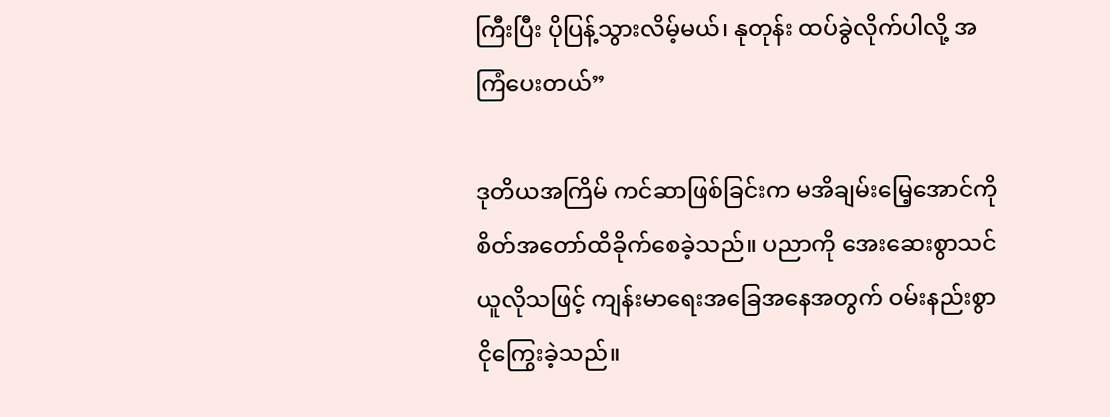ကြီးပြီး ပိုပြန့်သွားလိမ့်မယ်၊ နုတုန်း ထပ်ခွဲလိုက်ပါလို့ အကြံပေးတယ်”

ဒုတိယအကြိမ် ကင်ဆာဖြစ်ခြင်းက မအိချမ်းမြေ့အောင်ကို စိတ်အတော်ထိခိုက်စေခဲ့သည်။ ပညာကို အေးဆေးစွာသင်ယူလိုသဖြင့် ကျန်းမာရေးအခြေအနေအတွက် ဝမ်းနည်းစွာ ငိုကြွေးခဲ့သည်။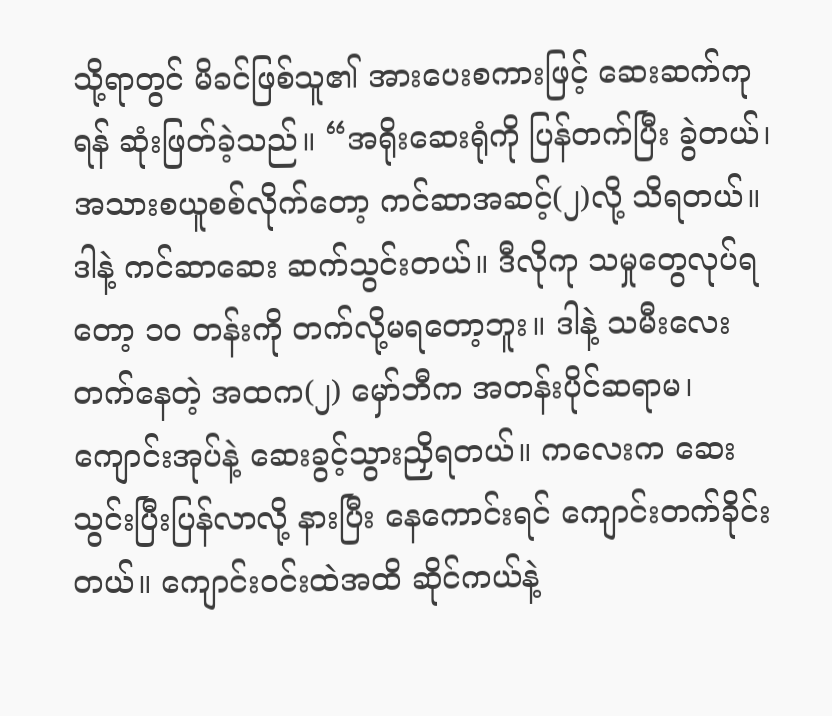သို့ရာတွင် မိခင်ဖြစ်သူ၏ အားပေးစကားဖြင့် ဆေးဆက်ကုရန် ဆုံးဖြတ်ခဲ့သည်။ “အရိုးဆေးရုံကို ပြန်တက်ပြီး ခွဲတယ်၊ အသားစယူစစ်လိုက်တော့ ကင်ဆာအဆင့်(၂)လို့ သိရတယ်။ ဒါနဲ့ ကင်ဆာဆေး ဆက်သွင်းတယ်။ ဒီလိုကု သမှုတွေလုပ်ရတော့ ၁၀ တန်းကို တက်လို့မရတော့ဘူး။ ဒါနဲ့ သမီးလေးတက်နေတဲ့ အထက(၂) မှော်ဘီက အတန်းပိုင်ဆရာမ၊ ကျောင်းအုပ်နဲ့ ဆေးခွင့်သွားညှိရတယ်။ ကလေးက ဆေးသွင်းပြီးပြန်လာလို့ နားပြီး နေကောင်းရင် ကျောင်းတက်ခိုင်းတယ်။ ကျောင်းဝင်းထဲအထိ ဆိုင်ကယ်နဲ့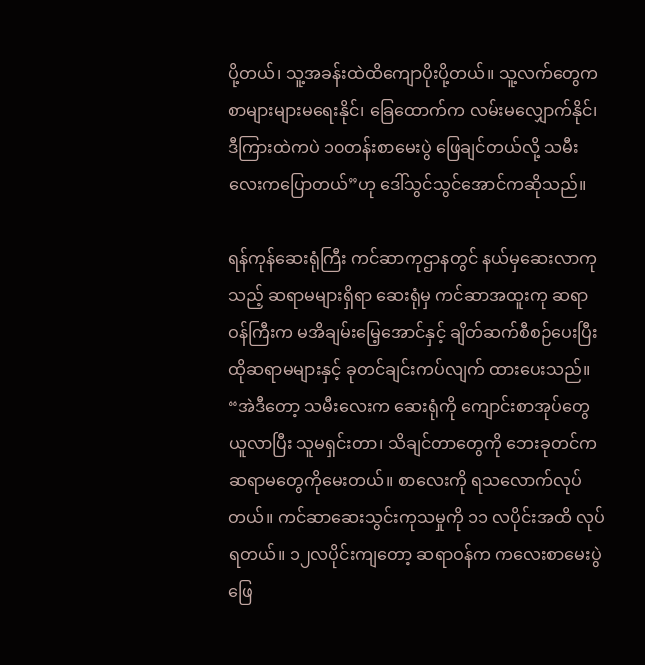ပို့တယ်၊ သူ့အခန်းထဲထိကျောပိုးပို့တယ်။ သူ့လက်တွေက စာများများမရေးနိုင်၊ ခြေထောက်က လမ်းမလျှောက်နိုင်၊ ဒီကြားထဲကပဲ ၁၀တန်းစာမေးပွဲ ဖြေချင်တယ်လို့ သမီးလေးကပြောတယ်”ဟု ဒေါ်သွင်သွင်အောင်ကဆိုသည်။

ရန်ကုန်ဆေးရုံကြီး ကင်ဆာကုဌာနတွင် နယ်မှဆေးလာကုသည့် ဆရာမများရှိရာ ဆေးရုံမှ ကင်ဆာအထူးကု ဆရာဝန်ကြီးက မအိချမ်းမြေ့အောင်နှင့် ချိတ်ဆက်စီစဉ်ပေးပြီး ထိုဆရာမများနှင့် ခုတင်ချင်းကပ်လျက် ထားပေးသည်။ “အဲဒီတော့ သမီးလေးက ဆေးရုံကို ကျောင်းစာအုပ်တွေယူလာပြီး သူမရှင်းတာ၊ သိချင်တာတွေကို ဘေးခုတင်က ဆရာမတွေကိုမေးတယ်။ စာလေးကို ရသလောက်လုပ်တယ်။ ကင်ဆာဆေးသွင်းကုသမှုကို ၁၁ လပိုင်းအထိ လုပ်ရတယ်။ ၁၂လပိုင်းကျတော့ ဆရာဝန်က ကလေးစာမေးပွဲဖြေ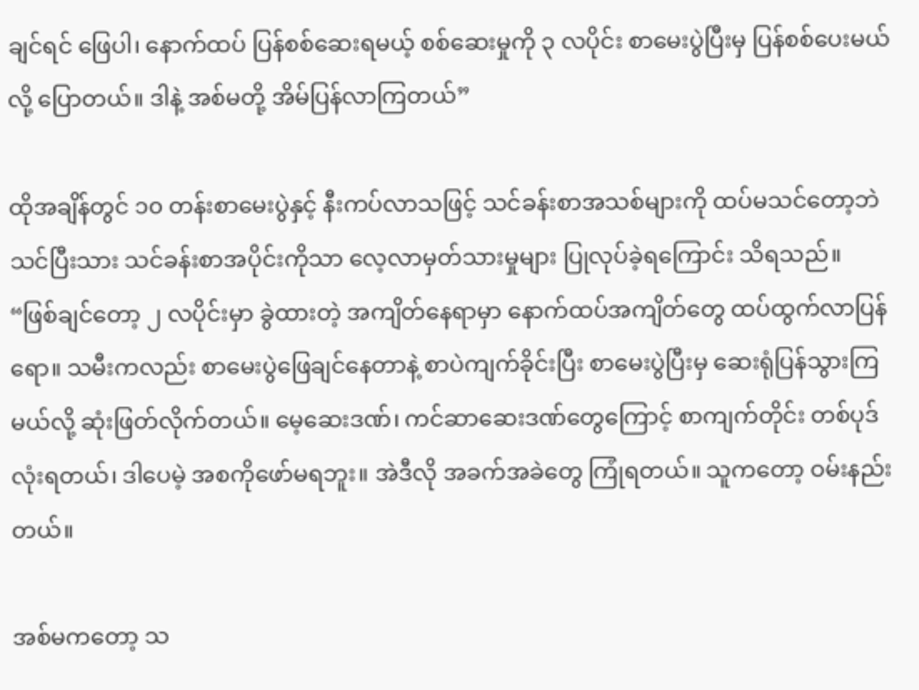ချင်ရင် ဖြေပါ၊ နောက်ထပ် ပြန်စစ်ဆေးရမယ့် စစ်ဆေးမှုကို ၃ လပိုင်း စာမေးပွဲပြီးမှ ပြန်စစ်ပေးမယ်လို့ ပြောတယ်။ ဒါနဲ့ အစ်မတို့ အိမ်ပြန်လာကြတယ်”

ထိုအချိန်တွင် ၁၀ တန်းစာမေးပွဲနှင့် နီးကပ်လာသဖြင့် သင်ခန်းစာအသစ်များကို ထပ်မသင်တော့ဘဲ သင်ပြီးသား သင်ခန်းစာအပိုင်းကိုသာ လေ့လာမှတ်သားမှုများ ပြုလုပ်ခဲ့ရကြောင်း သိရသည်။ “ဖြစ်ချင်တော့ ၂ လပိုင်းမှာ ခွဲထားတဲ့ အကျိတ်နေရာမှာ နောက်ထပ်အကျိတ်တွေ ထပ်ထွက်လာပြန်ရော။ သမီးကလည်း စာမေးပွဲဖြေချင်နေတာနဲ့ စာပဲကျက်ခိုင်းပြီး စာမေးပွဲပြီးမှ ဆေးရုံပြန်သွားကြမယ်လို့ ဆုံးဖြတ်လိုက်တယ်။ မေ့ဆေးဒဏ်၊ ကင်ဆာဆေးဒဏ်တွေကြောင့် စာကျက်တိုင်း တစ်ပုဒ်လုံးရတယ်၊ ဒါပေမဲ့ အစကိုဖော်မရဘူး။ အဲဒီလို အခက်အခဲတွေ ကြုံရတယ်။ သူကတော့ ဝမ်းနည်းတယ်။

အစ်မကတော့ သ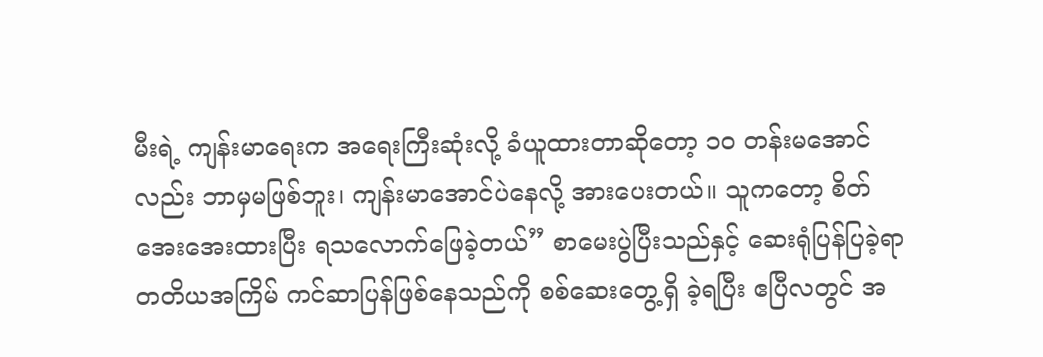မီးရဲ့ ကျန်းမာရေးက အရေးကြီးဆုံးလို့ ခံယူထားတာဆိုတော့ ၁၀ တန်းမအောင်လည်း ဘာမှမဖြစ်ဘူး၊ ကျန်းမာအောင်ပဲနေလို့ အားပေးတယ်။ သူကတော့ စိတ်အေးအေးထားပြီး ရသလောက်ဖြေခဲ့တယ်” စာမေးပွဲပြီးသည်နှင့် ဆေးရုံပြန်ပြခဲ့ရာ တတိယအကြိမ် ကင်ဆာပြန်ဖြစ်နေသည်ကို စစ်ဆေးတွေ့ရှိ ခဲ့ရပြီး ဧပြီလတွင် အ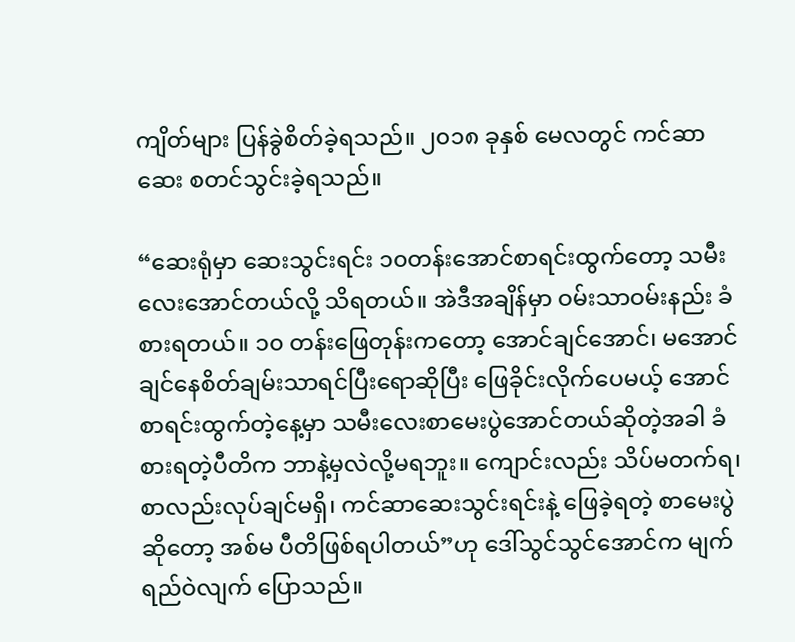ကျိတ်များ ပြန်ခွဲစိတ်ခဲ့ရသည်။ ၂၀၁၈ ခုနှစ် မေလတွင် ကင်ဆာဆေး စတင်သွင်းခဲ့ရသည်။

“ဆေးရုံမှာ ဆေးသွင်းရင်း ၁၀တန်းအောင်စာရင်းထွက်တော့ သမီးလေးအောင်တယ်လို့ သိရတယ်။ အဲဒီအချိန်မှာ ဝမ်းသာဝမ်းနည်း ခံစားရတယ်။ ၁၀ တန်းဖြေတုန်းကတော့ အောင်ချင်အောင်၊ မအောင်ချင်နေစိတ်ချမ်းသာရင်ပြီးရောဆိုပြီး ဖြေခိုင်းလိုက်ပေမယ့် အောင်စာရင်းထွက်တဲ့နေ့မှာ သမီးလေးစာမေးပွဲအောင်တယ်ဆိုတဲ့အခါ ခံစားရတဲ့ပီတိက ဘာနဲ့မှလဲလို့မရဘူး။ ကျောင်းလည်း သိပ်မတက်ရ၊ စာလည်းလုပ်ချင်မရှိ၊ ကင်ဆာဆေးသွင်းရင်းနဲ့ ဖြေခဲ့ရတဲ့ စာမေးပွဲဆိုတော့ အစ်မ ပီတိဖြစ်ရပါတယ်”ဟု ဒေါ်သွင်သွင်အောင်က မျက်ရည်ဝဲလျက် ပြောသည်။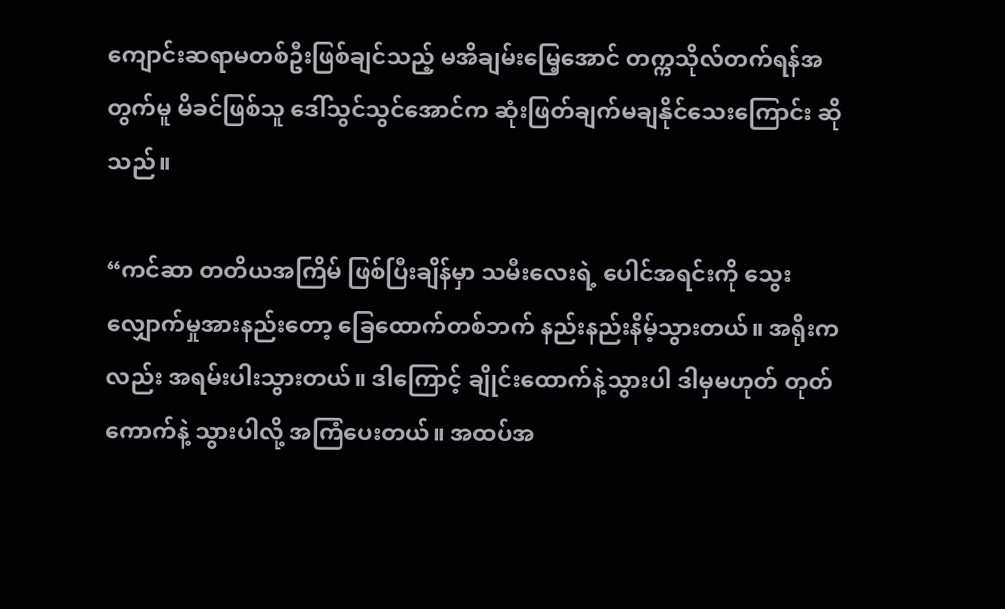ကျောင်းဆရာမတစ်ဦးဖြစ်ချင်သည့် မအိချမ်းမြေ့အောင် တက္ကသိုလ်တက်ရန်အတွက်မူ မိခင်ဖြစ်သူ ဒေါ်သွင်သွင်အောင်က ဆုံးဖြတ်ချက်မချနိုင်သေးကြောင်း ဆိုသည်။

“ကင်ဆာ တတိယအကြိမ် ဖြစ်ပြီးချိန်မှာ သမီးလေးရဲ့ ပေါင်အရင်းကို သွေးလျှောက်မှုအားနည်းတော့ ခြေထောက်တစ်ဘက် နည်းနည်းနိမ့်သွားတယ်။ အရိုးကလည်း အရမ်းပါးသွားတယ်။ ဒါကြောင့် ချိုင်းထောက်နဲ့သွားပါ ဒါမှမဟုတ် တုတ်ကောက်နဲ့ သွားပါလို့ အကြံပေးတယ်။ အထပ်အ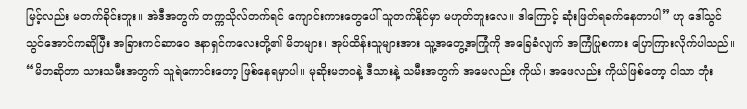မြင့်လည်း မတက်ခိုင်းဘူး။ အဲဒီအတွက် တက္ကသိုလ်တက်ရင် ကျောင်းကားတွေပေါ် သူတက်နိုင်မှာ မဟုတ်ဘူးလေ။ ဒါကြောင့် ဆုံးဖြတ်ရခက်နေတာပါ” ဟု ဒေါ်သွင်သွင်အောင်ကဆိုပြီး အခြားကင်ဆာဝေ ဒနာရှင်ကလေးတို့၏ မိဘများ၊ အုပ်ထိန်းသူများအား သူ့အတွေ့အကြုံကို အခြေခံလျက် အကြံပြုစကား ပြောကြားလိုက်ပါသည်။
“မိဘဆိုတာ သားသမီးအတွက် သူရဲကောင်းတော့ ဖြစ်နေရမှာပါ။ မုဆိုးမဘဝနဲ့ ဒီသားနဲ့ သမီးအတွက် အမေလည်း ကိုယ်၊ အဖေလည်း ကိုယ်ဖြစ်တော့ ငါသာ ဘုံး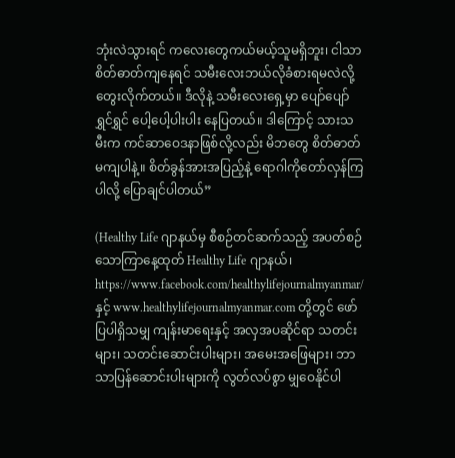ဘုံးလဲသွားရင် ကလေးတွေကယ်မယ့်သူမရှိဘူး၊ ငါသာစိတ်ဓာတ်ကျနေရင် သမီးလေးဘယ်လိုခံစားရမလဲလို့ တွေးလိုက်တယ်။ ဒီလိုနဲ့ သမီးလေးရှေ့မှာ ပျော်ပျော်ရွှင်ရွှင် ပေါ့ပေါ့ပါးပါး နေပြတယ်။ ဒါကြောင့် သားသမီးက ကင်ဆာဝေဒနာဖြစ်လို့လည်း မိဘတွေ စိတ်ဓာတ်မကျပါနဲ့။ စိတ်ခွန်အားအပြည့်နဲ့ ရောဂါကိုတော်လှန်ကြပါလို့ ပြောချင်ပါတယ်”

(Healthy Life ဂျာနယ်မှ စီစဉ်တင်ဆက်သည့် အပတ်စဉ် သောကြာနေ့ထုတ် Healthy Life ဂျာနယ်၊ https://www.facebook.com/healthylifejournalmyanmar/ နှင့် www.healthylifejournalmyanmar.com တို့တွင် ဖော်ပြပါရှိသမျှ ကျန်းမာရေးနှင့် အလှအပဆိုင်ရာ သတင်းများ၊ သတင်းဆောင်းပါးများ၊ အမေးအဖြေများ၊ ဘာသာပြန်ဆောင်းပါးများကို လွတ်လပ်စွာ မျှဝေနိုင်ပါ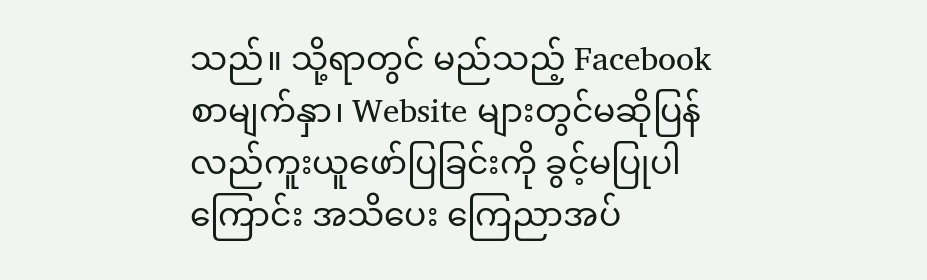သည်။ သို့ရာတွင် မည်သည့် Facebook စာမျက်နှာ၊ Website များတွင်မဆိုပြန်လည်ကူးယူဖော်ပြခြင်းကို ခွင့်မပြုပါကြောင်း အသိပေး ကြေညာအပ်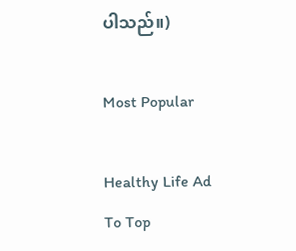ပါသည်။)

Most Popular

Healthy Life Ad
To Top